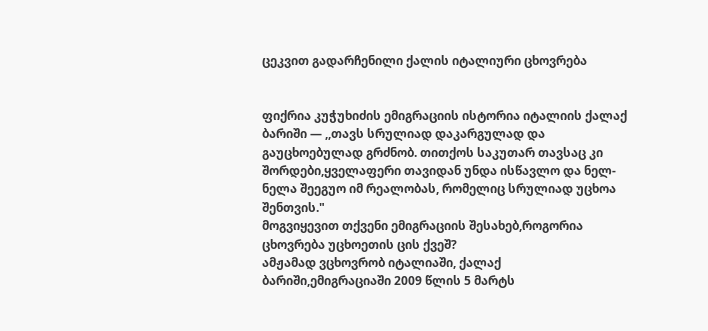ცეკვით გადარჩენილი ქალის იტალიური ცხოვრება


ფიქრია კუჭუხიძის ემიგრაციის ისტორია იტალიის ქალაქ ბარიში — ,,თავს სრულიად დაკარგულად და გაუცხოებულად გრძნობ. თითქოს საკუთარ თავსაც კი შორდები,ყველაფერი თავიდან უნდა ისწავლო და ნელ-ნელა შეეგუო იმ რეალობას, რომელიც სრულიად უცხოა შენთვის."
მოგვიყევით თქვენი ემიგრაციის შესახებ,როგორია ცხოვრება უცხოეთის ცის ქვეშ?
ამჟამად ვცხოვრობ იტალიაში, ქალაქ ბარიში,ემიგრაციაში 2009 წლის 5 მარტს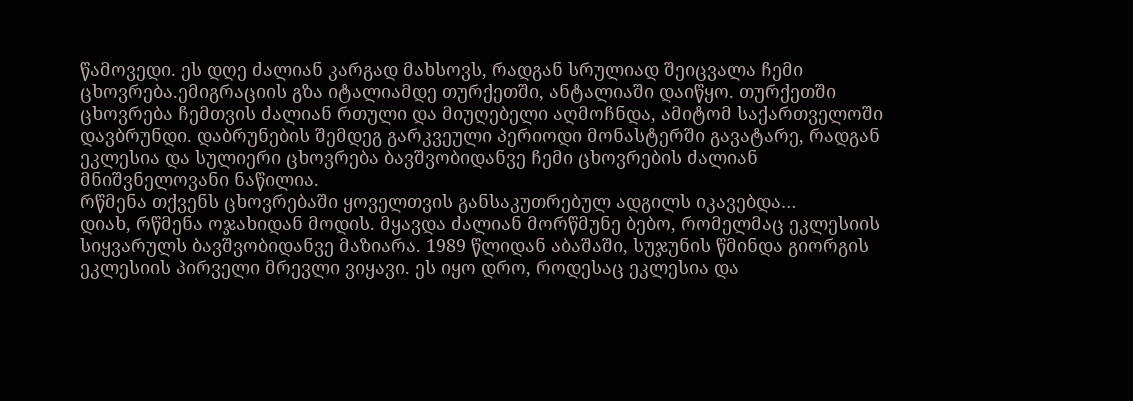წამოვედი. ეს დღე ძალიან კარგად მახსოვს, რადგან სრულიად შეიცვალა ჩემი ცხოვრება.ემიგრაციის გზა იტალიამდე თურქეთში, ანტალიაში დაიწყო. თურქეთში ცხოვრება ჩემთვის ძალიან რთული და მიუღებელი აღმოჩნდა, ამიტომ საქართველოში დავბრუნდი. დაბრუნების შემდეგ გარკვეული პერიოდი მონასტერში გავატარე, რადგან ეკლესია და სულიერი ცხოვრება ბავშვობიდანვე ჩემი ცხოვრების ძალიან მნიშვნელოვანი ნაწილია.
რწმენა თქვენს ცხოვრებაში ყოველთვის განსაკუთრებულ ადგილს იკავებდა…
დიახ, რწმენა ოჯახიდან მოდის. მყავდა ძალიან მორწმუნე ბებო, რომელმაც ეკლესიის სიყვარულს ბავშვობიდანვე მაზიარა. 1989 წლიდან აბაშაში, სუჯუნის წმინდა გიორგის ეკლესიის პირველი მრევლი ვიყავი. ეს იყო დრო, როდესაც ეკლესია და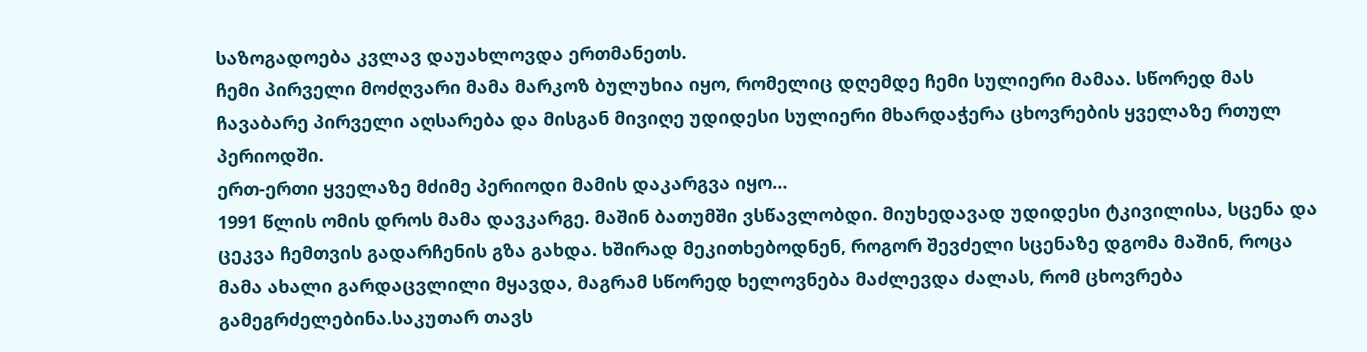საზოგადოება კვლავ დაუახლოვდა ერთმანეთს.
ჩემი პირველი მოძღვარი მამა მარკოზ ბულუხია იყო, რომელიც დღემდე ჩემი სულიერი მამაა. სწორედ მას ჩავაბარე პირველი აღსარება და მისგან მივიღე უდიდესი სულიერი მხარდაჭერა ცხოვრების ყველაზე რთულ პერიოდში.
ერთ-ერთი ყველაზე მძიმე პერიოდი მამის დაკარგვა იყო…
1991 წლის ომის დროს მამა დავკარგე. მაშინ ბათუმში ვსწავლობდი. მიუხედავად უდიდესი ტკივილისა, სცენა და ცეკვა ჩემთვის გადარჩენის გზა გახდა. ხშირად მეკითხებოდნენ, როგორ შევძელი სცენაზე დგომა მაშინ, როცა მამა ახალი გარდაცვლილი მყავდა, მაგრამ სწორედ ხელოვნება მაძლევდა ძალას, რომ ცხოვრება გამეგრძელებინა.საკუთარ თავს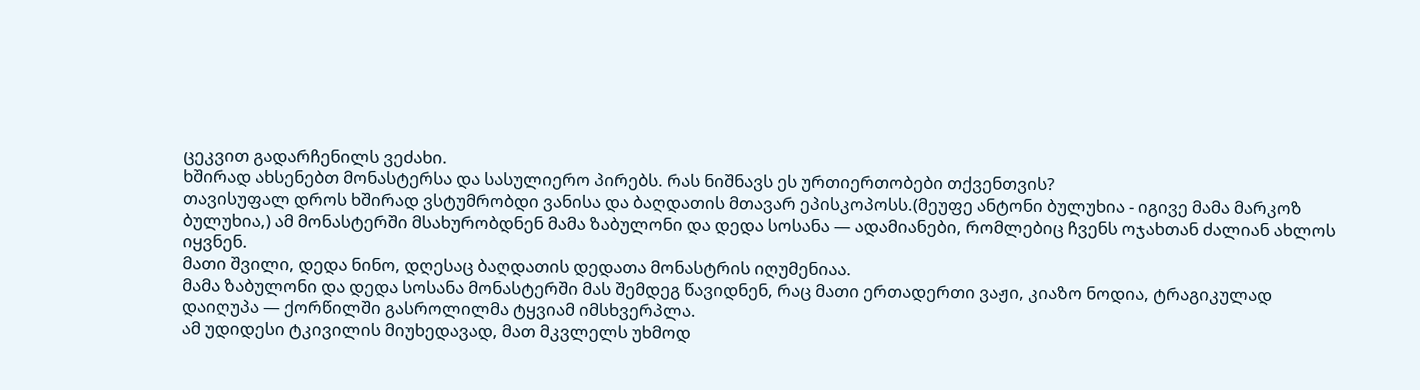ცეკვით გადარჩენილს ვეძახი.
ხშირად ახსენებთ მონასტერსა და სასულიერო პირებს. რას ნიშნავს ეს ურთიერთობები თქვენთვის?
თავისუფალ დროს ხშირად ვსტუმრობდი ვანისა და ბაღდათის მთავარ ეპისკოპოსს.(მეუფე ანტონი ბულუხია - იგივე მამა მარკოზ ბულუხია,) ამ მონასტერში მსახურობდნენ მამა ზაბულონი და დედა სოსანა — ადამიანები, რომლებიც ჩვენს ოჯახთან ძალიან ახლოს იყვნენ.
მათი შვილი, დედა ნინო, დღესაც ბაღდათის დედათა მონასტრის იღუმენიაა.
მამა ზაბულონი და დედა სოსანა მონასტერში მას შემდეგ წავიდნენ, რაც მათი ერთადერთი ვაჟი, კიაზო ნოდია, ტრაგიკულად დაიღუპა — ქორწილში გასროლილმა ტყვიამ იმსხვერპლა.
ამ უდიდესი ტკივილის მიუხედავად, მათ მკვლელს უხმოდ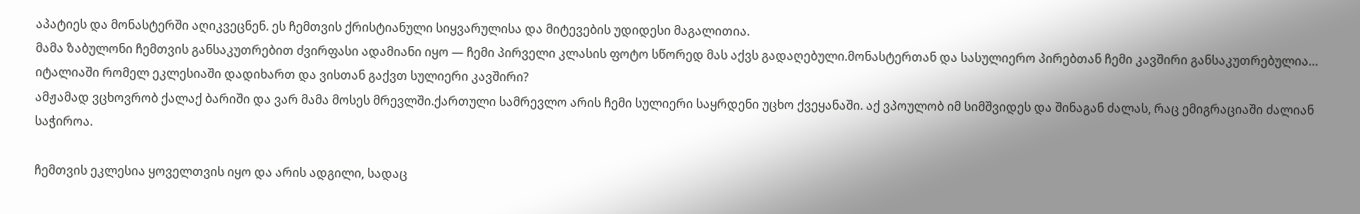აპატიეს და მონასტერში აღიკვეცნენ. ეს ჩემთვის ქრისტიანული სიყვარულისა და მიტევების უდიდესი მაგალითია.
მამა ზაბულონი ჩემთვის განსაკუთრებით ძვირფასი ადამიანი იყო — ჩემი პირველი კლასის ფოტო სწორედ მას აქვს გადაღებული.მონასტერთან და სასულიერო პირებთან ჩემი კავშირი განსაკუთრებულია…
იტალიაში რომელ ეკლესიაში დადიხართ და ვისთან გაქვთ სულიერი კავშირი?
ამჟამად ვცხოვრობ ქალაქ ბარიში და ვარ მამა მოსეს მრევლში.ქართული სამრევლო არის ჩემი სულიერი საყრდენი უცხო ქვეყანაში. აქ ვპოულობ იმ სიმშვიდეს და შინაგან ძალას, რაც ემიგრაციაში ძალიან საჭიროა.

ჩემთვის ეკლესია ყოველთვის იყო და არის ადგილი, სადაც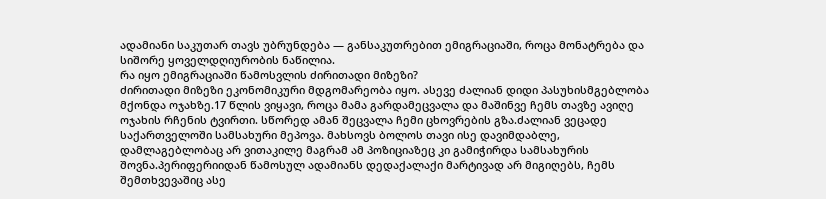ადამიანი საკუთარ თავს უბრუნდება — განსაკუთრებით ემიგრაციაში, როცა მონატრება და სიშორე ყოველდღიურობის ნაწილია.
რა იყო ემიგრაციაში წამოსვლის ძირითადი მიზეზი?
ძირითადი მიზეზი ეკონომიკური მდგომარეობა იყო. ასევე ძალიან დიდი პასუხისმგებლობა მქონდა ოჯახზე.17 წლის ვიყავი, როცა მამა გარდამეცვალა და მაშინვე ჩემს თავზე ავიღე ოჯახის რჩენის ტვირთი. სწორედ ამან შეცვალა ჩემი ცხოვრების გზა.ძალიან ვეცადე საქართველოში სამსახური მეპოვა. მახსოვს ბოლოს თავი ისე დავიმდაბლე, დამლაგებლობაც არ ვითაკილე მაგრამ ამ პოზიციაზეც კი გამიჭირდა სამსახურის შოვნა.პერიფერიიდან წამოსულ ადამიანს დედაქალაქი მარტივად არ მიგიღებს, ჩემს შემთხვევაშიც ასე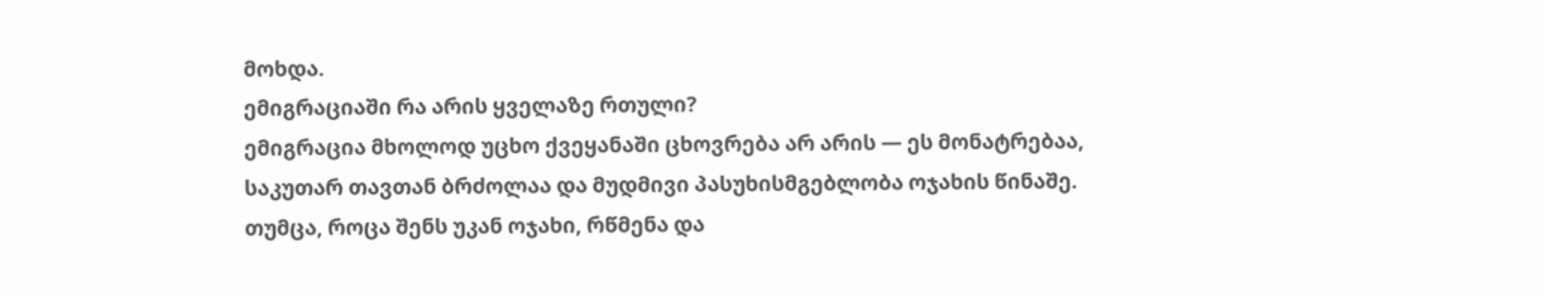მოხდა.
ემიგრაციაში რა არის ყველაზე რთული?
ემიგრაცია მხოლოდ უცხო ქვეყანაში ცხოვრება არ არის — ეს მონატრებაა, საკუთარ თავთან ბრძოლაა და მუდმივი პასუხისმგებლობა ოჯახის წინაშე. თუმცა, როცა შენს უკან ოჯახი, რწმენა და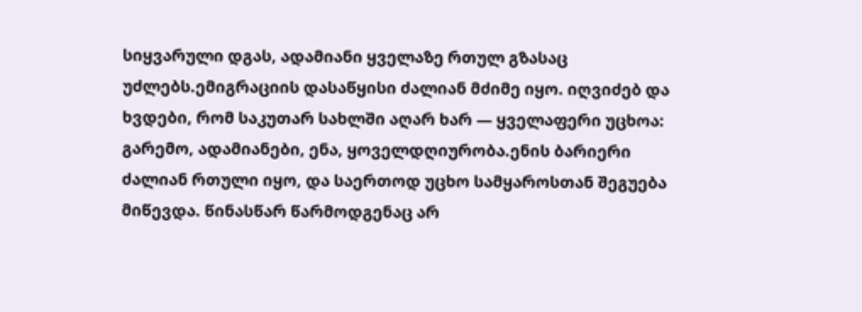სიყვარული დგას, ადამიანი ყველაზე რთულ გზასაც უძლებს.ემიგრაციის დასაწყისი ძალიან მძიმე იყო. იღვიძებ და ხვდები, რომ საკუთარ სახლში აღარ ხარ — ყველაფერი უცხოა: გარემო, ადამიანები, ენა, ყოველდღიურობა.ენის ბარიერი ძალიან რთული იყო, და საერთოდ უცხო სამყაროსთან შეგუება მიწევდა. წინასწარ წარმოდგენაც არ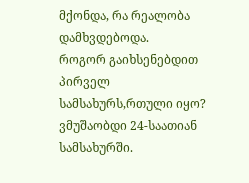მქონდა, რა რეალობა დამხვდებოდა.
როგორ გაიხსენებდით პირველ სამსახურს,რთული იყო?
ვმუშაობდი 24-საათიან სამსახურში.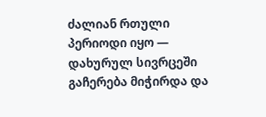ძალიან რთული პერიოდი იყო — დახურულ სივრცეში გაჩერება მიჭირდა და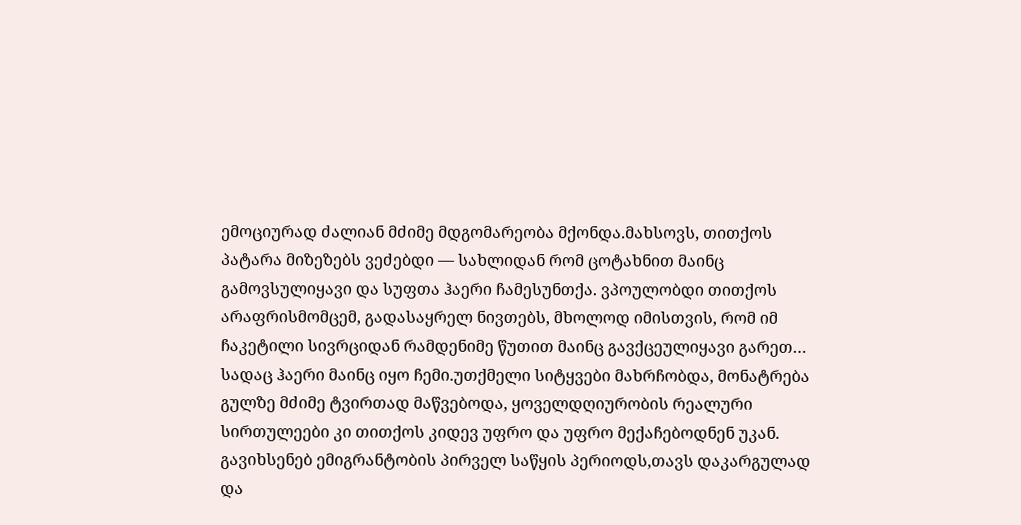ემოციურად ძალიან მძიმე მდგომარეობა მქონდა.მახსოვს, თითქოს პატარა მიზეზებს ვეძებდი — სახლიდან რომ ცოტახნით მაინც გამოვსულიყავი და სუფთა ჰაერი ჩამესუნთქა. ვპოულობდი თითქოს არაფრისმომცემ, გადასაყრელ ნივთებს, მხოლოდ იმისთვის, რომ იმ ჩაკეტილი სივრციდან რამდენიმე წუთით მაინც გავქცეულიყავი გარეთ… სადაც ჰაერი მაინც იყო ჩემი.უთქმელი სიტყვები მახრჩობდა, მონატრება გულზე მძიმე ტვირთად მაწვებოდა, ყოველდღიურობის რეალური სირთულეები კი თითქოს კიდევ უფრო და უფრო მექაჩებოდნენ უკან. გავიხსენებ ემიგრანტობის პირველ საწყის პერიოდს,თავს დაკარგულად და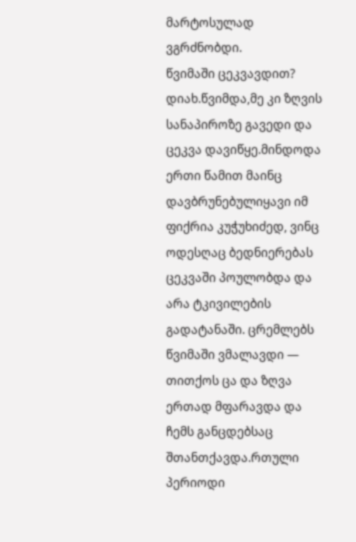მარტოსულად ვგრძნობდი.
წვიმაში ცეკვავდით?
დიახ.წვიმდა,მე კი ზღვის სანაპიროზე გავედი და ცეკვა დავიწყე.მინდოდა ერთი წამით მაინც დავბრუნებულიყავი იმ ფიქრია კუჭუხიძედ, ვინც ოდესღაც ბედნიერებას ცეკვაში პოულობდა და არა ტკივილების გადატანაში. ცრემლებს წვიმაში ვმალავდი — თითქოს ცა და ზღვა ერთად მფარავდა და ჩემს განცდებსაც შთანთქავდა.რთული პერიოდი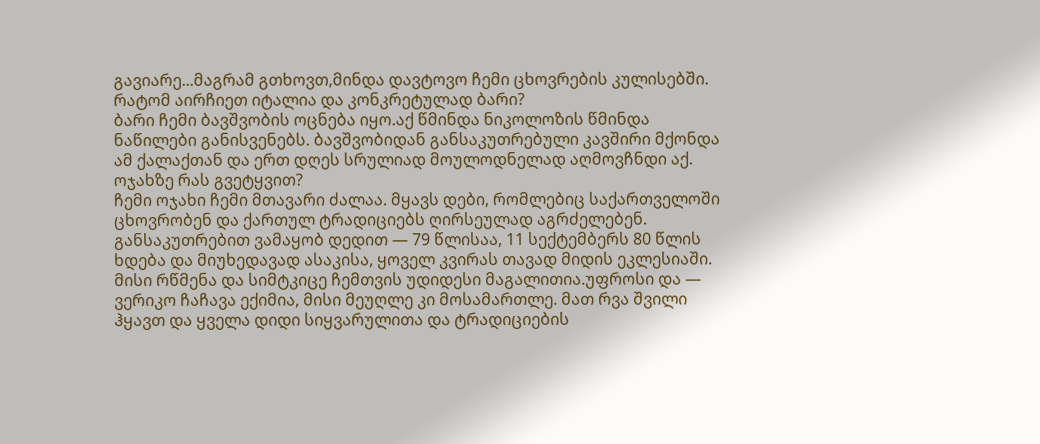გავიარე...მაგრამ გთხოვთ,მინდა დავტოვო ჩემი ცხოვრების კულისებში.
რატომ აირჩიეთ იტალია და კონკრეტულად ბარი?
ბარი ჩემი ბავშვობის ოცნება იყო.აქ წმინდა ნიკოლოზის წმინდა ნაწილები განისვენებს. ბავშვობიდან განსაკუთრებული კავშირი მქონდა ამ ქალაქთან და ერთ დღეს სრულიად მოულოდნელად აღმოვჩნდი აქ.
ოჯახზე რას გვეტყვით?
ჩემი ოჯახი ჩემი მთავარი ძალაა. მყავს დები, რომლებიც საქართველოში ცხოვრობენ და ქართულ ტრადიციებს ღირსეულად აგრძელებენ. განსაკუთრებით ვამაყობ დედით — 79 წლისაა, 11 სექტემბერს 80 წლის ხდება და მიუხედავად ასაკისა, ყოველ კვირას თავად მიდის ეკლესიაში. მისი რწმენა და სიმტკიცე ჩემთვის უდიდესი მაგალითია.უფროსი და — ვერიკო ჩაჩავა ექიმია, მისი მეუღლე კი მოსამართლე. მათ რვა შვილი ჰყავთ და ყველა დიდი სიყვარულითა და ტრადიციების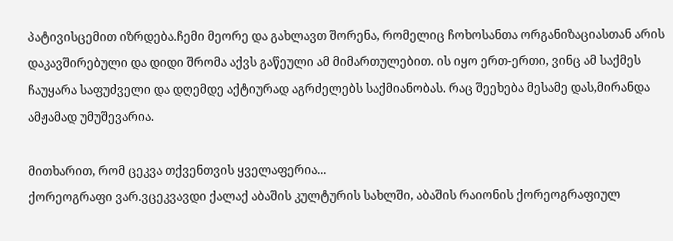პატივისცემით იზრდება.ჩემი მეორე და გახლავთ შორენა, რომელიც ჩოხოსანთა ორგანიზაციასთან არის დაკავშირებული და დიდი შრომა აქვს გაწეული ამ მიმართულებით. ის იყო ერთ-ერთი, ვინც ამ საქმეს ჩაუყარა საფუძველი და დღემდე აქტიურად აგრძელებს საქმიანობას. რაც შეეხება მესამე დას,მირანდა ამჟამად უმუშევარია.

მითხარით, რომ ცეკვა თქვენთვის ყველაფერია...
ქორეოგრაფი ვარ.ვცეკვავდი ქალაქ აბაშის კულტურის სახლში, აბაშის რაიონის ქორეოგრაფიულ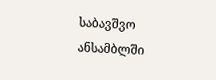საბავშვო ანსამბლში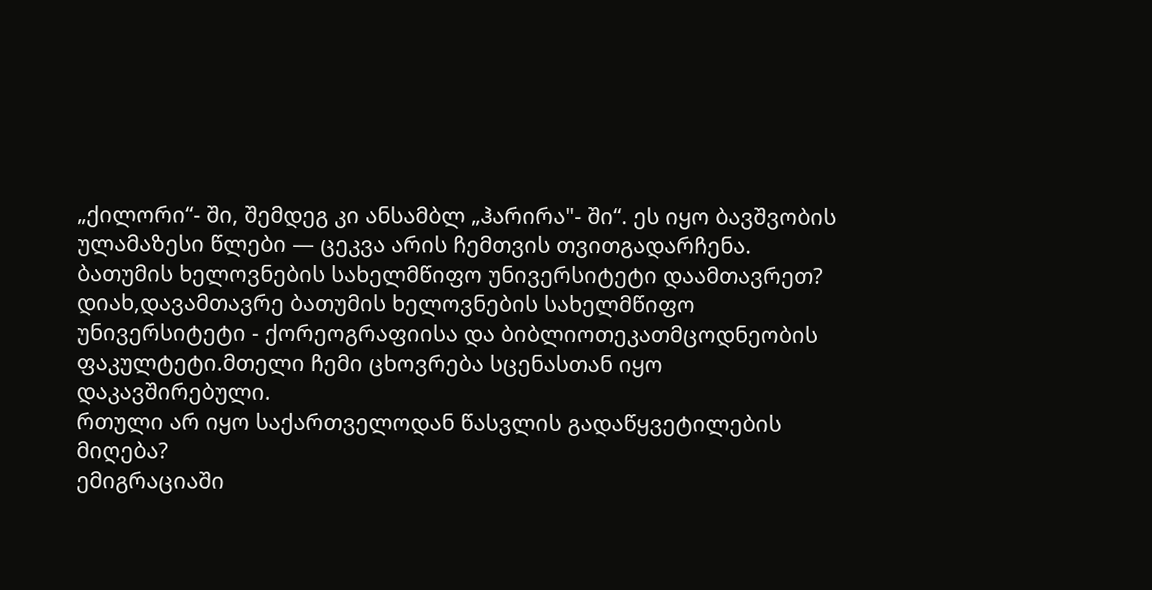„ქილორი“- ში, შემდეგ კი ანსამბლ „ჰარირა"- ში“. ეს იყო ბავშვობის ულამაზესი წლები — ცეკვა არის ჩემთვის თვითგადარჩენა.
ბათუმის ხელოვნების სახელმწიფო უნივერსიტეტი დაამთავრეთ?
დიახ,დავამთავრე ბათუმის ხელოვნების სახელმწიფო უნივერსიტეტი - ქორეოგრაფიისა და ბიბლიოთეკათმცოდნეობის ფაკულტეტი.მთელი ჩემი ცხოვრება სცენასთან იყო დაკავშირებული.
რთული არ იყო საქართველოდან წასვლის გადაწყვეტილების მიღება?
ემიგრაციაში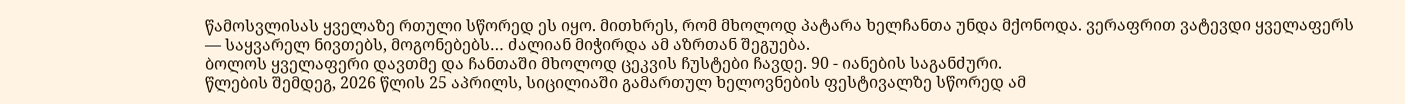წამოსვლისას ყველაზე რთული სწორედ ეს იყო. მითხრეს, რომ მხოლოდ პატარა ხელჩანთა უნდა მქონოდა. ვერაფრით ვატევდი ყველაფერს — საყვარელ ნივთებს, მოგონებებს… ძალიან მიჭირდა ამ აზრთან შეგუება.
ბოლოს ყველაფერი დავთმე და ჩანთაში მხოლოდ ცეკვის ჩუსტები ჩავდე. 90 - იანების საგანძური.
წლების შემდეგ, 2026 წლის 25 აპრილს, სიცილიაში გამართულ ხელოვნების ფესტივალზე სწორედ ამ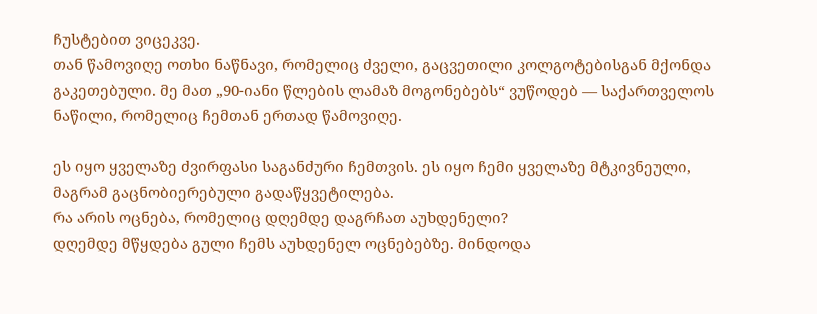ჩუსტებით ვიცეკვე.
თან წამოვიღე ოთხი ნაწნავი, რომელიც ძველი, გაცვეთილი კოლგოტებისგან მქონდა გაკეთებული. მე მათ „90-იანი წლების ლამაზ მოგონებებს“ ვუწოდებ — საქართველოს ნაწილი, რომელიც ჩემთან ერთად წამოვიღე.

ეს იყო ყველაზე ძვირფასი საგანძური ჩემთვის. ეს იყო ჩემი ყველაზე მტკივნეული, მაგრამ გაცნობიერებული გადაწყვეტილება.
რა არის ოცნება, რომელიც დღემდე დაგრჩათ აუხდენელი?
დღემდე მწყდება გული ჩემს აუხდენელ ოცნებებზე. მინდოდა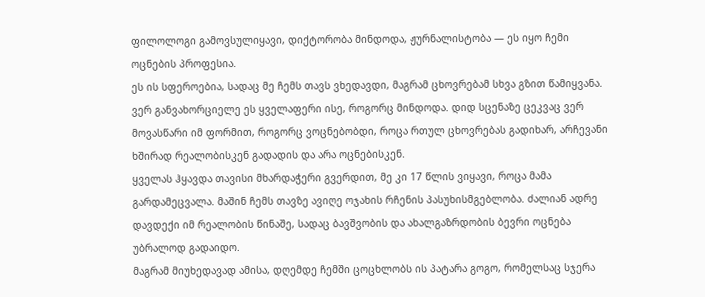ფილოლოგი გამოვსულიყავი, დიქტორობა მინდოდა, ჟურნალისტობა — ეს იყო ჩემი ოცნების პროფესია.
ეს ის სფეროებია, სადაც მე ჩემს თავს ვხედავდი, მაგრამ ცხოვრებამ სხვა გზით წამიყვანა. ვერ განვახორციელე ეს ყველაფერი ისე, როგორც მინდოდა. დიდ სცენაზე ცეკვაც ვერ მოვასწარი იმ ფორმით, როგორც ვოცნებობდი, როცა რთულ ცხოვრებას გადიხარ, არჩევანი ხშირად რეალობისკენ გადადის და არა ოცნებისკენ.
ყველას ჰყავდა თავისი მხარდაჭერი გვერდით, მე კი 17 წლის ვიყავი, როცა მამა გარდამეცვალა. მაშინ ჩემს თავზე ავიღე ოჯახის რჩენის პასუხისმგებლობა. ძალიან ადრე დავდექი იმ რეალობის წინაშე, სადაც ბავშვობის და ახალგაზრდობის ბევრი ოცნება უბრალოდ გადაიდო.
მაგრამ მიუხედავად ამისა, დღემდე ჩემში ცოცხლობს ის პატარა გოგო, რომელსაც სჯერა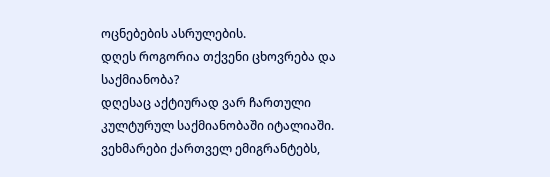ოცნებების ასრულების.
დღეს როგორია თქვენი ცხოვრება და საქმიანობა?
დღესაც აქტიურად ვარ ჩართული კულტურულ საქმიანობაში იტალიაში. ვეხმარები ქართველ ემიგრანტებს,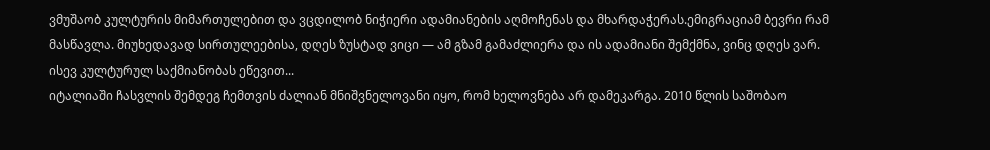ვმუშაობ კულტურის მიმართულებით და ვცდილობ ნიჭიერი ადამიანების აღმოჩენას და მხარდაჭერას.ემიგრაციამ ბევრი რამ მასწავლა. მიუხედავად სირთულეებისა, დღეს ზუსტად ვიცი — ამ გზამ გამაძლიერა და ის ადამიანი შემქმნა, ვინც დღეს ვარ.
ისევ კულტურულ საქმიანობას ეწევით...
იტალიაში ჩასვლის შემდეგ ჩემთვის ძალიან მნიშვნელოვანი იყო, რომ ხელოვნება არ დამეკარგა. 2010 წლის საშობაო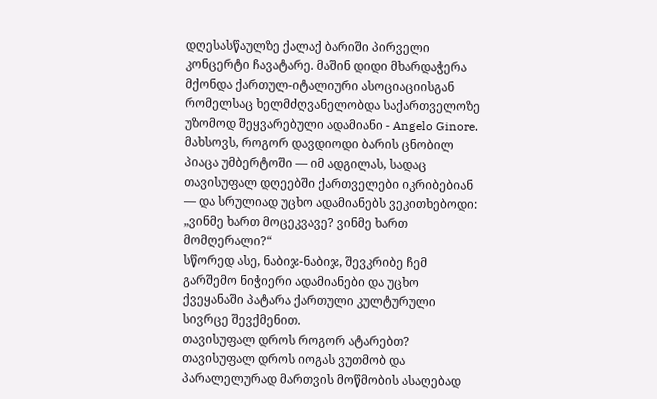დღესასწაულზე ქალაქ ბარიში პირველი კონცერტი ჩავატარე. მაშინ დიდი მხარდაჭერა მქონდა ქართულ-იტალიური ასოციაციისგან რომელსაც ხელმძღვანელობდა საქართველოზე უზომოდ შეყვარებული ადამიანი - Angelo Ginore.
მახსოვს, როგორ დავდიოდი ბარის ცნობილ პიაცა უმბერტოში — იმ ადგილას, სადაც თავისუფალ დღეებში ქართველები იკრიბებიან — და სრულიად უცხო ადამიანებს ვეკითხებოდი:
„ვინმე ხართ მოცეკვავე? ვინმე ხართ მომღერალი?“
სწორედ ასე, ნაბიჯ-ნაბიჯ, შევკრიბე ჩემ გარშემო ნიჭიერი ადამიანები და უცხო ქვეყანაში პატარა ქართული კულტურული სივრცე შევქმენით.
თავისუფალ დროს როგორ ატარებთ?
თავისუფალ დროს იოგას ვუთმობ და პარალელურად მართვის მოწმობის ასაღებად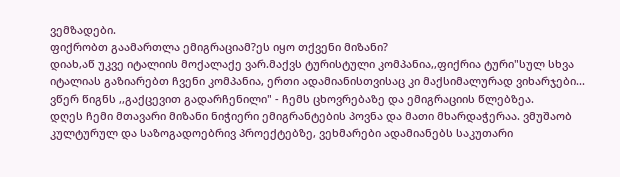ვემზადები.
ფიქრობთ გაამართლა ემიგრაციამ?ეს იყო თქვენი მიზანი?
დიახ,აწ უკვე იტალიის მოქალაქე ვარ.მაქვს ტურისტული კომპანია,,ფიქრია ტური"სულ სხვა იტალიას გაზიარებთ ჩვენი კომპანია, ერთი ადამიანისთვისაც კი მაქსიმალურად ვიხარჯები...
ვწერ წიგნს ,,გაქცევით გადარჩენილი" - ჩემს ცხოვრებაზე და ემიგრაციის წლებზეა.
დღეს ჩემი მთავარი მიზანი ნიჭიერი ემიგრანტების პოვნა და მათი მხარდაჭერაა. ვმუშაობ კულტურულ და საზოგადოებრივ პროექტებზე, ვეხმარები ადამიანებს საკუთარი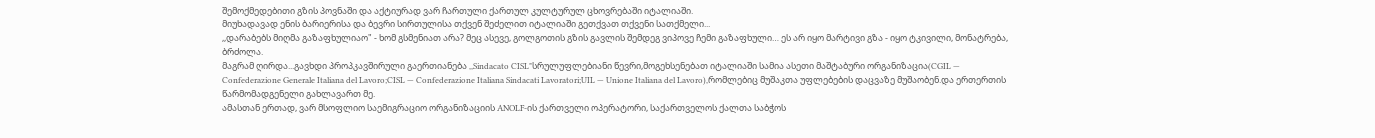შემოქმედებითი გზის პოვნაში და აქტიურად ვარ ჩართული ქართულ კულტურულ ცხოვრებაში იტალიაში.
მიუხადავად ენის ბარიერისა და ბევრი სირთულისა თქვენ შეძელით იტალიაში გეთქვათ თქვენი სათქმელი...
,,დარაბებს მიღმა გაზაფხულიაო" - ხომ გსმენიათ არა? მეც ასევე, გოლგოთის გზის გავლის შემდეგ ვიპოვე ჩემი გაზაფხული… ეს არ იყო მარტივი გზა - იყო ტკივილი, მონატრება, ბრძოლა.
მაგრამ ღირდა...გავხდი პროპკავშირული გაერთიანება ,,Sindacato CISL"სრულუფლებიანი წევრი,მოგეხსენებათ იტალიაში სამია ასეთი მაშტაბური ორგანიზაცია(CGIL — Confederazione Generale Italiana del Lavoro;CISL — Confederazione Italiana Sindacati Lavoratori;UIL — Unione Italiana del Lavoro),რომლებიც მუშაკთა უფლებების დაცვაზე მუშაობენ.და ერთერთის წარმომადგენელი გახლავართ მე.
ამასთან ერთად, ვარ მსოფლიო საემიგრაციო ორგანიზაციის ANOLF-ის ქართველი ოპერატორი, საქართველოს ქალთა საბჭოს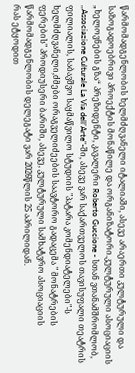წარმომადგენლობის ხელმძღვანელი იტალიაში, ასევე არაერთი კულტურული და საზოგადოებრივი პროექტის მონაწილე და ორგანიზატორი.კულტურული ასოციაციის „ხელოვნების გზა“ პრეზიდენტი, კავალერი Roberto Guccione - სთან ვთანამშრომლობ, ,,Associazione Culturale La Via dell’Arte"-ში, ასევე ვარ საქართველოს თავისუფალი თეატრის ფილიალის, საბავშვო საყმაწვილო სტუდიის "პატარა კომენდიატელები"-ს ხელმძღვანელი,ძმები ორაგველიძეების საავტორო გადაცემა " მონატრების ფერების" პროდიუსერი ბარიში, ასევე, კულტურული სამხატვრო ასოციაციის წარმომადგენლობის დელეგატი ვარ 2026წლის 25 აპრილიდან.
რას ეტყოდით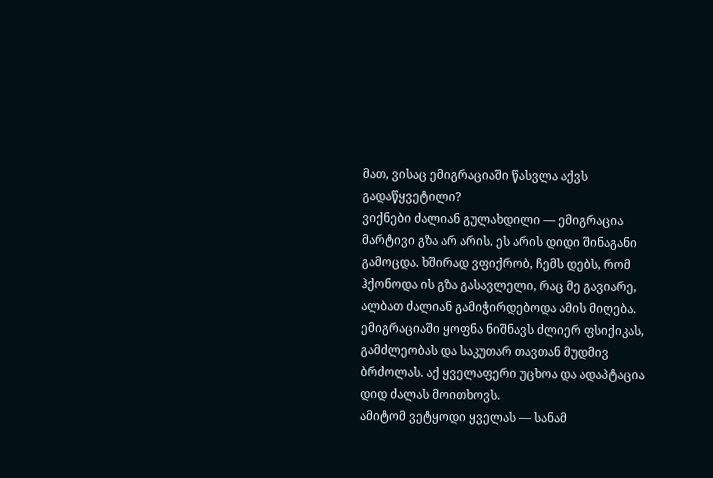მათ, ვისაც ემიგრაციაში წასვლა აქვს გადაწყვეტილი?
ვიქნები ძალიან გულახდილი — ემიგრაცია მარტივი გზა არ არის. ეს არის დიდი შინაგანი გამოცდა. ხშირად ვფიქრობ, ჩემს დებს, რომ ჰქონოდა ის გზა გასავლელი, რაც მე გავიარე, ალბათ ძალიან გამიჭირდებოდა ამის მიღება.
ემიგრაციაში ყოფნა ნიშნავს ძლიერ ფსიქიკას, გამძლეობას და საკუთარ თავთან მუდმივ ბრძოლას. აქ ყველაფერი უცხოა და ადაპტაცია დიდ ძალას მოითხოვს.
ამიტომ ვეტყოდი ყველას — სანამ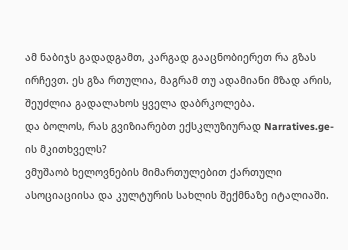ამ ნაბიჯს გადადგამთ, კარგად გააცნობიერეთ რა გზას ირჩევთ. ეს გზა რთულია, მაგრამ თუ ადამიანი მზად არის, შეუძლია გადალახოს ყველა დაბრკოლება.
და ბოლოს, რას გვიზიარებთ ექსკლუზიურად Narratives.ge-ის მკითხველს?
ვმუშაობ ხელოვნების მიმართულებით ქართული ასოციაციისა და კულტურის სახლის შექმნაზე იტალიაში.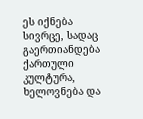ეს იქნება სივრცე, სადაც გაერთიანდება ქართული კულტურა, ხელოვნება და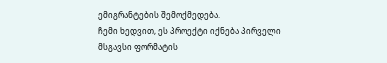ემიგრანტების შემოქმედება.
ჩემი ხედვით, ეს პროექტი იქნება პირველი მსგავსი ფორმატის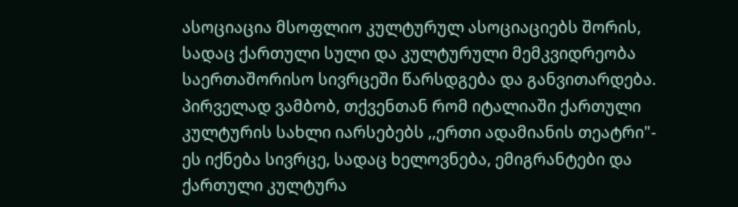ასოციაცია მსოფლიო კულტურულ ასოციაციებს შორის, სადაც ქართული სული და კულტურული მემკვიდრეობა საერთაშორისო სივრცეში წარსდგება და განვითარდება.
პირველად ვამბობ, თქვენთან რომ იტალიაში ქართული კულტურის სახლი იარსებებს ,,ერთი ადამიანის თეატრი"- ეს იქნება სივრცე, სადაც ხელოვნება, ემიგრანტები და ქართული კულტურა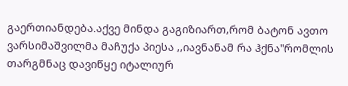გაერთიანდება.აქვე მინდა გაგიზიართ,რომ ბატონ ავთო ვარსიმაშვილმა მაჩუქა პიესა ,,იავნანამ რა ჰქნა"რომლის თარგმნაც დავიწყე იტალიურ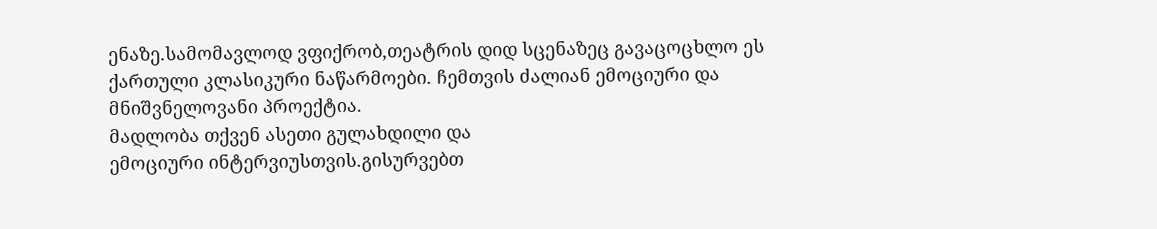ენაზე.სამომავლოდ ვფიქრობ,თეატრის დიდ სცენაზეც გავაცოცხლო ეს ქართული კლასიკური ნაწარმოები. ჩემთვის ძალიან ემოციური და მნიშვნელოვანი პროექტია.
მადლობა თქვენ ასეთი გულახდილი და
ემოციური ინტერვიუსთვის.გისურვებთ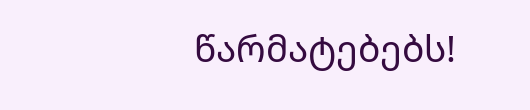წარმატებებს!